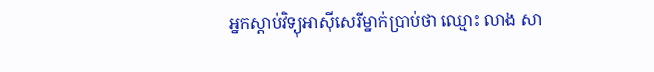អ្នកស្ដាប់វិទ្យុអាស៊ីសេរីម្នាក់ប្រាប់ថា ឈ្មោះ លាង សា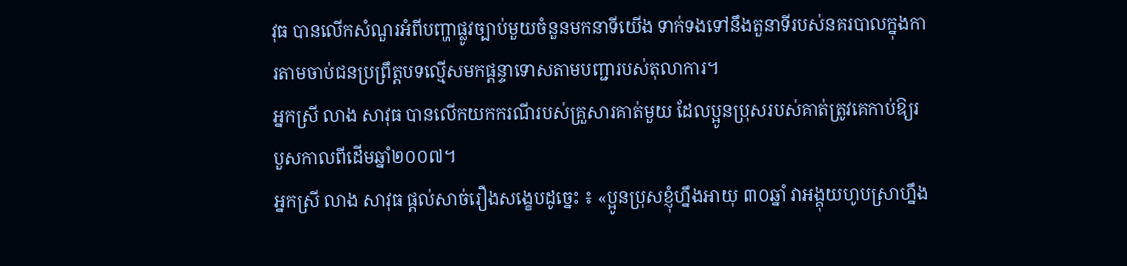វុធ បានលើកសំណួរអំពីបញ្ហាផ្លូវច្បាប់មួយចំនួនមកនាទីយើង ទាក់ទងទៅនឹងតួនាទីរបស់នគរបាលក្នុងការតាមចាប់ជនប្រព្រឹត្តបទល្មើសមកផ្ដន្ទាទោសតាមបញ្ជារបស់តុលាការ។
អ្នកស្រី លាង សាវុធ បានលើកយកករណីរបស់គ្រួសារគាត់មួយ ដែលប្អូនប្រុសរបស់គាត់ត្រូវគេកាប់ឱ្យរបួសកាលពីដើមឆ្នាំ២០០៧។
អ្នកស្រី លាង សាវុធ ផ្ដល់សាច់រឿងសង្ខេបដូច្នេះ ៖ «ប្អូនប្រុសខ្ញុំហ្នឹងអាយុ ៣០ឆ្នាំ វាអង្គុយហូបស្រាហ្នឹង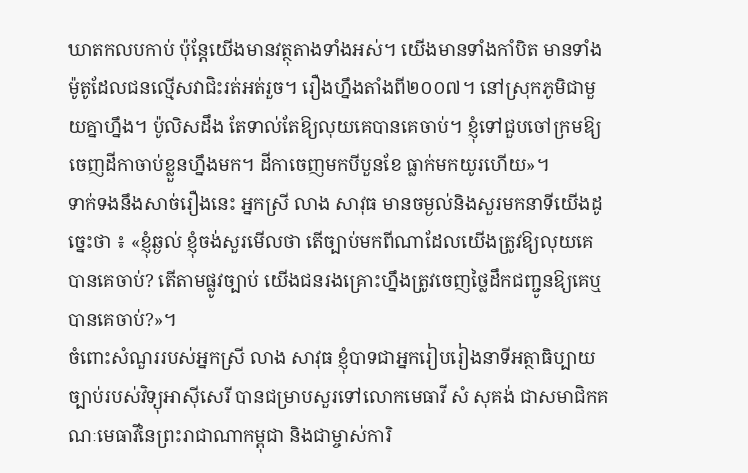ឃាតកលបកាប់ ប៉ុន្តែយើងមានវត្ថុតាងទាំងអស់។ យើងមានទាំងកាំបិត មានទាំងម៉ូតូដែលជនល្មើសវាជិះរត់អត់រួច។ រឿងហ្នឹងតាំងពី២០០៧។ នៅស្រុកភូមិជាមួយគ្នាហ្នឹង។ ប៉ូលិសដឹង តែទាល់តែឱ្យលុយគេបានគេចាប់។ ខ្ញុំទៅជួបចៅក្រមឱ្យចេញដីកាចាប់ខ្លួនហ្នឹងមក។ ដីកាចេញមកបីបួនខែ ធ្លាក់មកយូរហើយ»។
ទាក់ទងនឹងសាច់រឿងនេះ អ្នកស្រី លាង សាវុធ មានចម្ងល់និងសួរមកនាទីយើងដូច្នេះថា ៖ «ខ្ញុំឆ្ងល់ ខ្ញុំចង់សួរមើលថា តើច្បាប់មកពីណាដែលយើងត្រូវឱ្យលុយគេបានគេចាប់? តើតាមផ្លូវច្បាប់ យើងជនរងគ្រោះហ្នឹងត្រូវចេញថ្លៃដឹកជញ្ជូនឱ្យគេឬបានគេចាប់?»។
ចំពោះសំណួររបស់អ្នកស្រី លាង សាវុធ ខ្ញុំបាទជាអ្នករៀបរៀងនាទីអត្ថាធិប្បាយច្បាប់របស់វិទ្យុអាស៊ីសេរី បានជម្រាបសួរទៅលោកមេធាវី សំ សុគង់ ជាសមាជិកគណៈមេធាវីនៃព្រះរាជាណាកម្ពុជា និងជាម្ចាស់ការិ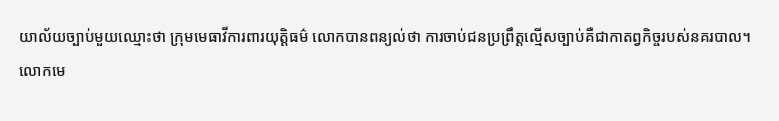យាល័យច្បាប់មួយឈ្មោះថា ក្រុមមេធាវីការពារយុត្តិធម៌ លោកបានពន្យល់ថា ការចាប់ជនប្រព្រឹត្តល្មើសច្បាប់គឺជាកាតព្វកិច្ចរបស់នគរបាល។
លោកមេ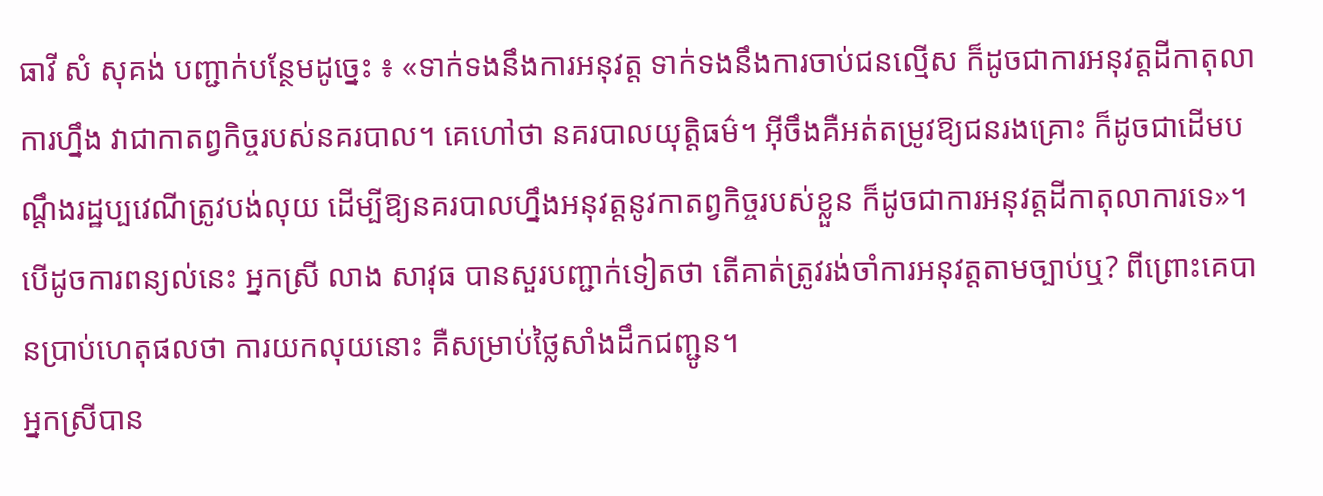ធាវី សំ សុគង់ បញ្ជាក់បន្ថែមដូច្នេះ ៖ «ទាក់ទងនឹងការអនុវត្ត ទាក់ទងនឹងការចាប់ជនល្មើស ក៏ដូចជាការអនុវត្តដីកាតុលាការហ្នឹង វាជាកាតព្វកិច្ចរបស់នគរបាល។ គេហៅថា នគរបាលយុត្តិធម៌។ អ៊ីចឹងគឺអត់តម្រូវឱ្យជនរងគ្រោះ ក៏ដូចជាដើមបណ្ដឹងរដ្ឋប្បវេណីត្រូវបង់លុយ ដើម្បីឱ្យនគរបាលហ្នឹងអនុវត្តនូវកាតព្វកិច្ចរបស់ខ្លួន ក៏ដូចជាការអនុវត្តដីកាតុលាការទេ»។
បើដូចការពន្យល់នេះ អ្នកស្រី លាង សាវុធ បានសួរបញ្ជាក់ទៀតថា តើគាត់ត្រូវរង់ចាំការអនុវត្តតាមច្បាប់ឬ? ពីព្រោះគេបានប្រាប់ហេតុផលថា ការយកលុយនោះ គឺសម្រាប់ថ្លៃសាំងដឹកជញ្ជូន។
អ្នកស្រីបាន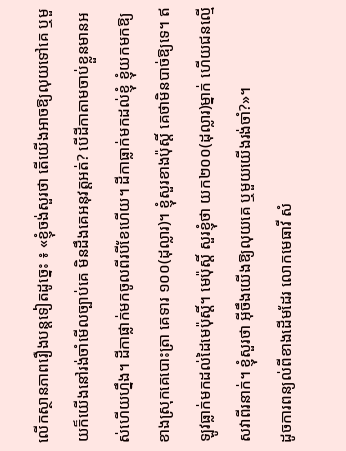លើកស្ថានភាពរឿងបន្តទៀតដូច្នេះ ៖ «ខ្ញុំចង់សួរថា តើយើងអាចឱ្យលុយទៅគេ ឬមួយក៏យើងនៅរង់ចាំមើលច្បាប់គេ មិនដឹងគេអនុវត្តអត់? បើដីកាតាមចាប់ខ្លួនមានអស់ហើយហ្នឹង។ ដីកាផ្លាក់មកចូលពីរបីខែហើយ។ ដីកាធ្លាក់មកដល់ខ្ញុំ ខ្ញុំយកមកឱ្យខាងស្រុកគេបោះត្រា គេទារ ១០០(ដុល្លារ)។ ខ្ញុំសួរខាងប៉ុស្តិ៍ គេថាមិនបាច់ឱ្យទេ។ ឥឡូវធ្លាក់មកដល់ដៃមេប៉ុស្តិ៍។ មេប៉ុស្តិ៍ សួរខ្ញុំថា យក២០០(ដុល្លារ)ម្នាក់ ហើយជនល្មើសវាពីរនាក់។ ខ្ញុំសួរថា អ៊ីចឹងយើងឱ្យលុយគេ ឬមួយយើងរង់ចាំ?»។
ដូចការពន្យល់ពីខាងដើមដែរ លោកមេធាវី សំ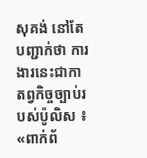សុគង់ នៅតែបញ្ជាក់ថា ការងារនេះជាកាតព្វកិច្ចច្បាប់របស់ប៉ូលិស ៖ «ពាក់ព័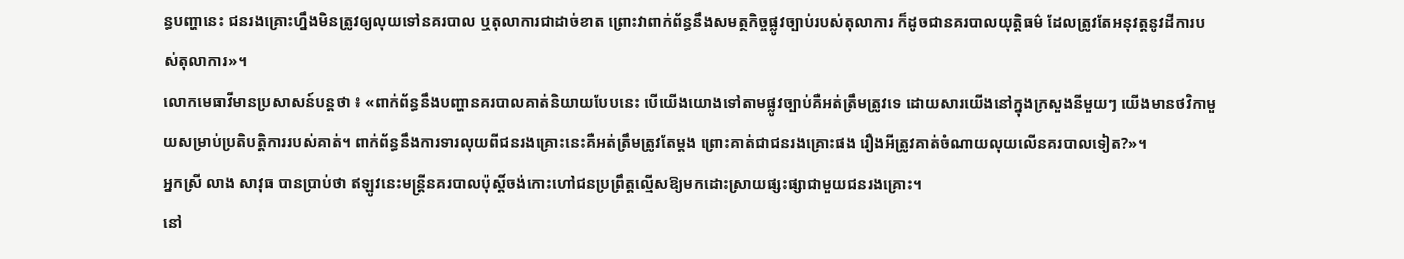ន្ធបញ្ហានេះ ជនរងគ្រោះហ្នឹងមិនត្រូវឲ្យលុយទៅនគរបាល ឬតុលាការជាដាច់ខាត ព្រោះវាពាក់ព័ន្ធនឹងសមត្ថកិច្ចផ្លូវច្បាប់របស់តុលាការ ក៏ដូចជានគរបាលយុត្តិធម៌ ដែលត្រូវតែអនុវត្តនូវដីការបស់តុលាការ»។
លោកមេធាវីមានប្រសាសន៍បន្តថា ៖ «ពាក់ព័ន្ធនឹងបញ្ហានគរបាលគាត់និយាយបែបនេះ បើយើងយោងទៅតាមផ្លូវច្បាប់គឺអត់ត្រឹមត្រូវទេ ដោយសារយើងនៅក្នុងក្រសួងនីមួយៗ យើងមានថវិកាមួយសម្រាប់ប្រតិបត្តិការរបស់គាត់។ ពាក់ព័ន្ធនឹងការទារលុយពីជនរងគ្រោះនេះគឺអត់ត្រឹមត្រូវតែម្ដង ព្រោះគាត់ជាជនរងគ្រោះផង រឿងអីត្រូវគាត់ចំណាយលុយលើនគរបាលទៀត?»។
អ្នកស្រី លាង សាវុធ បានប្រាប់ថា ឥឡូវនេះមន្ត្រីនគរបាលប៉ុស្តិ៍ចង់កោះហៅជនប្រព្រឹត្តល្មើសឱ្យមកដោះស្រាយផ្សះផ្សាជាមួយជនរងគ្រោះ។
នៅ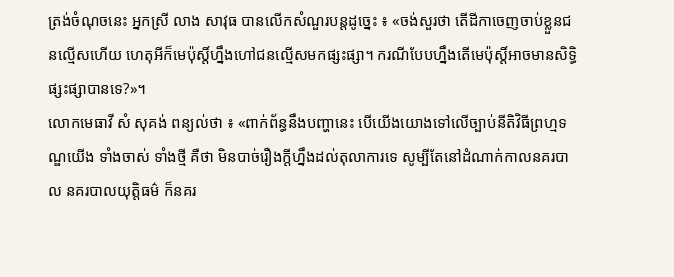ត្រង់ចំណុចនេះ អ្នកស្រី លាង សាវុធ បានលើកសំណួរបន្តដូច្នេះ ៖ «ចង់សួរថា តើដីកាចេញចាប់ខ្លួនជនល្មើសហើយ ហេតុអីក៏មេប៉ុស្តិ៍ហ្នឹងហៅជនល្មើសមកផ្សះផ្សា។ ករណីបែបហ្នឹងតើមេប៉ុស្តិ៍អាចមានសិទ្ធិផ្សះផ្សាបានទេ?»។
លោកមេធាវី សំ សុគង់ ពន្យល់ថា ៖ «ពាក់ព័ន្ធនឹងបញ្ហានេះ បើយើងយោងទៅលើច្បាប់នីតិវិធីព្រហ្មទណ្ឌយើង ទាំងចាស់ ទាំងថ្មី គឺថា មិនបាច់រឿងក្ដីហ្នឹងដល់តុលាការទេ សូម្បីតែនៅដំណាក់កាលនគរបាល នគរបាលយុត្តិធម៌ ក៏នគរ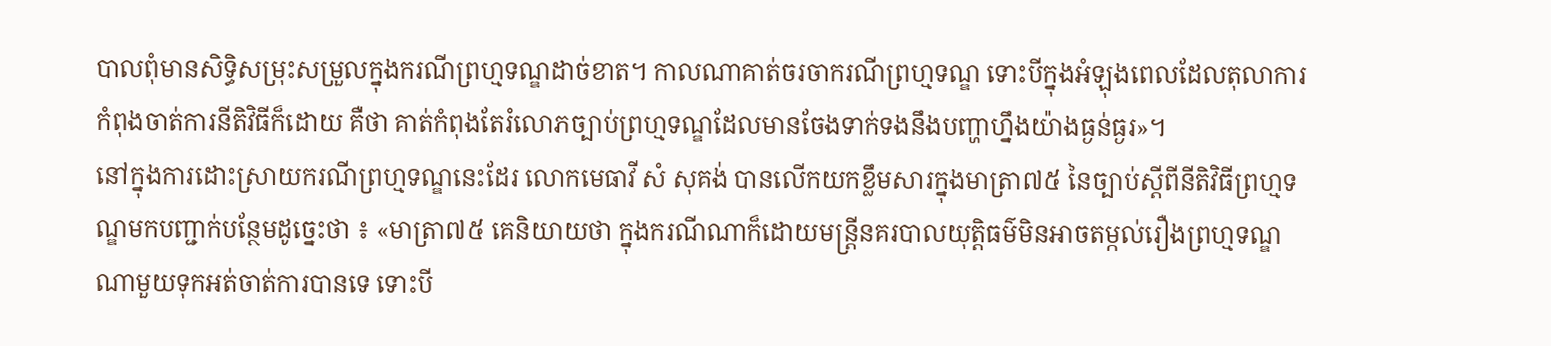បាលពុំមានសិទ្ធិសម្រុះសម្រួលក្នុងករណីព្រហ្មទណ្ឌដាច់ខាត។ កាលណាគាត់ចរចាករណីព្រហ្មទណ្ឌ ទោះបីក្នុងអំឡុងពេលដែលតុលាការកំពុងចាត់ការនីតិវិធីក៏ដោយ គឺថា គាត់កំពុងតែរំលោភច្បាប់ព្រហ្មទណ្ឌដែលមានចែងទាក់ទងនឹងបញ្ហាហ្នឹងយ៉ាងធ្ងន់ធ្ងរ»។
នៅក្នុងការដោះស្រាយករណីព្រហ្មទណ្ឌនេះដែរ លោកមេធាវី សំ សុគង់ បានលើកយកខ្លឹមសារក្នុងមាត្រា៧៥ នៃច្បាប់ស្ដីពីនីតិវិធីព្រហ្មទណ្ឌមកបញ្ជាក់បន្ថែមដូច្នេះថា ៖ «មាត្រា៧៥ គេនិយាយថា ក្នុងករណីណាក៏ដោយមន្ត្រីនគរបាលយុត្តិធម៌មិនអាចតម្កល់រឿងព្រហ្មទណ្ឌណាមួយទុកអត់ចាត់ការបានទេ ទោះបី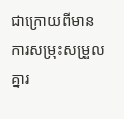ជាក្រោយពីមានការសម្រុះសម្រួលគ្នារ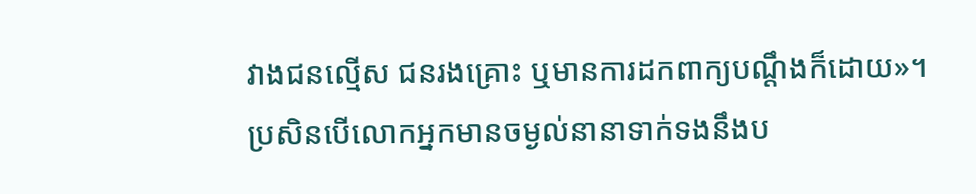វាងជនល្មើស ជនរងគ្រោះ ឬមានការដកពាក្យបណ្ដឹងក៏ដោយ»។
ប្រសិនបើលោកអ្នកមានចម្ងល់នានាទាក់ទងនឹងប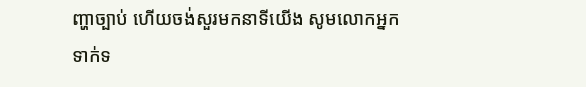ញ្ហាច្បាប់ ហើយចង់សួរមកនាទីយើង សូមលោកអ្នកទាក់ទ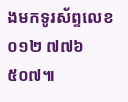ងមកទូរស័ព្ទលេខ ០១២ ៧៧៦ ៥០៧៕